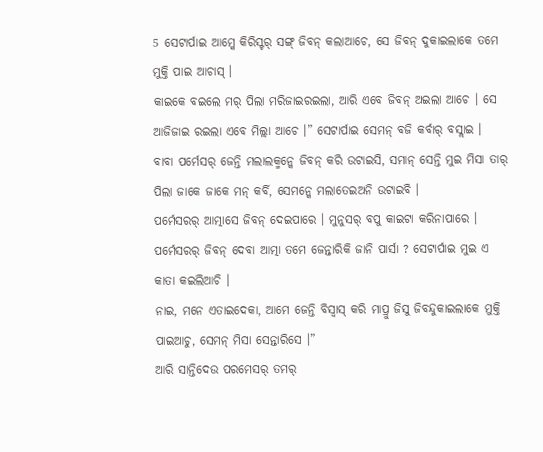5 ସେଟାର୍ପାଇ ଆମ୍କେ କିରିସ୍ଟର୍ ସଙ୍ଗ୍ ଜିବନ୍ କଲାଆଚେ, ସେ ଜିବନ୍ ଦୁକାଇଲାକେ ତମେ ମୁକ୍ତି ପାଇ ଆଚାସ୍ ।
କାଇକେ ବଇଲେ ମର୍ ପିଲା ମରିଜାଇରଇଲା, ଆରି ଏବେ ଜିବନ୍ ଅଇଲା ଆଚେ । ସେ ଆଜିଜାଇ ରଇଲା ଏବେ ମିଲ୍ଲା ଆଚେ ।” ସେଟାର୍ପାଇ ସେମନ୍ ବଜି କର୍ବାର୍ ବସ୍ଲାଇ ।
ବାବା ପର୍ମେସର୍ ଜେନ୍ତି ମଲାଲକ୍ମନ୍କେ ଜିବନ୍ କରି ଉଟାଇସି, ସମାନ୍ ସେନ୍ତି ମୁଇ ମିସା ତାର୍ ପିଲା ଜାକେ ଜାକେ ମନ୍ କର୍ବି, ସେମନ୍କେ ମଲାତେଇଅନି ଉଟାଇବି ।
ପର୍ମେସରର୍ ଆତ୍ମାସେ ଜିବନ୍ ଦେଇପାରେ । ମୁନୁସର୍ ବପୁ କାଇଟା କରିନାପାରେ । ପର୍ମେସରର୍ ଜିବନ୍ ଦେବା ଆତ୍ମା ତମେ ଜେନ୍ତାରିକି ଜାନି ପାର୍ସା ? ସେଟାର୍ପାଇ ମୁଇ ଏ କାତା କଇଲିଆଚି ।
ନାଇ, ମନେ ଏତାଇଦେକା, ଆମେ ଜେନ୍ତି ବିସ୍ବାସ୍ କରି ମାପ୍ରୁ ଜିସୁ ଜିବନ୍ଦୁକାଇଲାକେ ମୁକ୍ତି ପାଇଆଚୁ, ସେମନ୍ ମିସା ସେନ୍ତାରିସେ ।”
ଆରି ସାନ୍ତିଦେଉ ପରମେସର୍ ତମର୍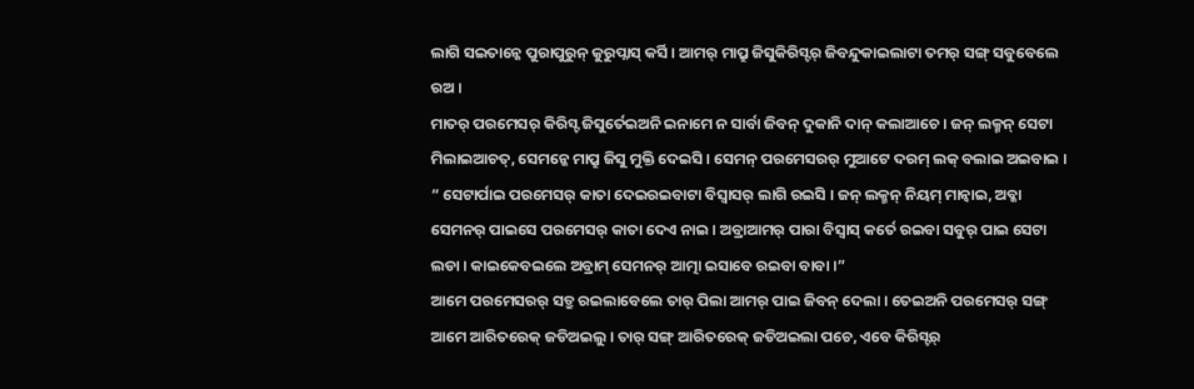ଲାଗି ସଇତାନ୍କେ ପୁରାପୁରୁନ୍ କୁରୁପ୍ନାସ୍ କର୍ସି । ଆମର୍ ମାପ୍ରୁ ଜିସୁକିରିସ୍ଟର୍ ଜିବନ୍ଦୁକାଇଲାଟା ତମର୍ ସଙ୍ଗ୍ ସବୁବେଲେ ରଅ ।
ମାତର୍ ପରମେସର୍ କିରିସ୍ଟ ଜିସୁର୍ତେଇଅନି ଇନାମେ ନ ସାର୍ବା ଜିବନ୍ ଦୁକାନି ଦାନ୍ କଲାଆଚେ । ଜନ୍ ଲକ୍ମନ୍ ସେଟା ମିଲାଇଆଚତ୍, ସେମନ୍କେ ମାପ୍ରୁ ଜିସୁ ମୁକ୍ତି ଦେଇସି । ସେମନ୍ ପରମେସରର୍ ମୁଆଟେ ଦରମ୍ ଲକ୍ ବଲାଇ ଅଇବାଇ ।
“ ସେଟାର୍ପାଇ ପରମେସର୍ କାତା ଦେଇରଇବାଟା ବିସ୍ବାସର୍ ଲାଗି ରଇସି । ଜନ୍ ଲକ୍ମନ୍ ନିୟମ୍ ମାନ୍ବାଇ, ଅବ୍କା ସେମନର୍ ପାଇସେ ପରମେସର୍ କାତା ଦେଏ ନାଇ । ଅବ୍ରାଆମର୍ ପାରା ବିସ୍ବାସ୍ କର୍ତେ ରଇବା ସବୁର୍ ପାଇ ସେଟା ଲଡା । କାଇକେବଇଲେ ଅବ୍ରାମ୍ ସେମନର୍ ଆତ୍ମା ଇସାବେ ରଇବା ବାବା ।”
ଆମେ ପରମେସରର୍ ସତ୍ରୁ ରଇଲାବେଲେ ତାର୍ ପିଲା ଆମର୍ ପାଇ ଜିବନ୍ ଦେଲା । ତେଇଅନି ପରମେସର୍ ସଙ୍ଗ୍ ଆମେ ଆରିତରେକ୍ ଜଡିଅଇଲୁ । ତାର୍ ସଙ୍ଗ୍ ଆରିତରେକ୍ ଜଡିଅଇଲା ପଚେ, ଏବେ କିରିସ୍ଟର୍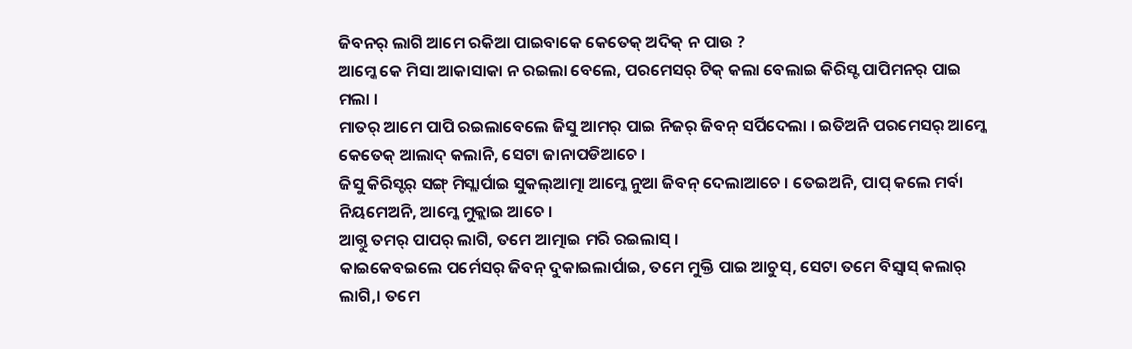ଜିବନର୍ ଲାଗି ଆମେ ରକିଆ ପାଇବାକେ କେତେକ୍ ଅଦିକ୍ ନ ପାଉ ?
ଆମ୍କେ କେ ମିସା ଆକାସାକା ନ ରଇଲା ବେଲେ, ପରମେସର୍ ଟିକ୍ କଲା ବେଲାଇ କିରିସ୍ଟ ପାପିମନର୍ ପାଇ ମଲା ।
ମାତର୍ ଆମେ ପାପି ରଇଲାବେଲେ ଜିସୁ ଆମର୍ ପାଇ ନିଜର୍ ଜିବନ୍ ସର୍ପିଦେଲା । ଇତିଅନି ପରମେସର୍ ଆମ୍କେ କେତେକ୍ ଆଲାଦ୍ କଲାନି, ସେଟା ଜାନାପଡିଆଚେ ।
ଜିସୁ କିରିସ୍ଟର୍ ସଙ୍ଗ୍ ମିସ୍ଲାର୍ପାଇ ସୁକଲ୍ଆତ୍ମା ଆମ୍କେ ନୁଆ ଜିବନ୍ ଦେଲାଆଚେ । ତେଇଅନି, ପାପ୍ କଲେ ମର୍ବା ନିୟମେଅନି, ଆମ୍କେ ମୁକ୍ଲାଇ ଆଚେ ।
ଆଗ୍ତୁ ତମର୍ ପାପର୍ ଲାଗି, ତମେ ଆତ୍ମାଇ ମରି ରଇଲାସ୍ ।
କାଇକେବଇଲେ ପର୍ମେସର୍ ଜିବନ୍ ଦୁକାଇଲାର୍ପାଇ, ତମେ ମୁକ୍ତି ପାଇ ଆଚୁସ୍, ସେଟା ତମେ ବିସ୍ବାସ୍ କଲାର୍ ଲାଗି,। ତମେ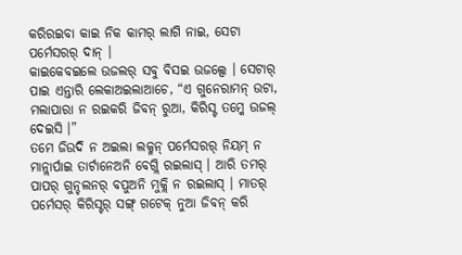କରିରଇବା କାଇ ନିକ କାମର୍ ଲାଗି ନାଇ, ସେଟା ପର୍ମେସରର୍ ଦାନ୍ ।
କାଇକେବଇଲେ ଉଜଲର୍ ସବୁ ବିସଇ ଉଜଲ୍ସେ । ସେଟାର୍ ପାଇ ଏନ୍ତାରି ଲେକାଅଇଲାଆଚେ, “ଏ ଗୁନେରାମନ୍ ଉଟା, ମଲାପାରା ନ ରଇକରି ଜିବନ୍ ରୁଆ, କିରିସ୍ଟ ତମ୍କେ ଉଜଲ୍ ଦେଇସି ।”
ତମେ ଜିଉଦି ନ ଅଇଲା ଲକ୍ମନ୍ ପର୍ମେସରର୍ ନିୟମ୍ ନ ମାନ୍ଲାର୍ପାଇ ତାର୍ଟାନେଅନି ବେଗ୍ଲି ରଇଲାସ୍ । ଆରି ତମର୍ ପାପର୍ ଗୁନ୍ଚଲନର୍ ବପୁଅନି ମୁକ୍ଲି ନ ରଇଲାସ୍ । ମାତର୍ ପର୍ମେସର୍ କିରିସ୍ଟର୍ ସଙ୍ଗ୍ ଗଟେକ୍ ନୁଆ ଜିବନ୍ କରି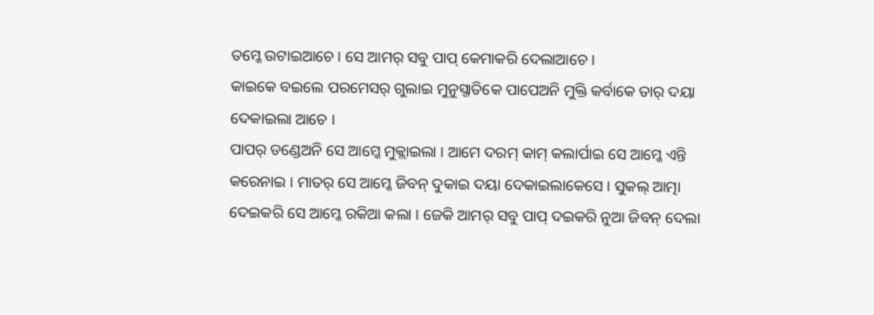ତମ୍କେ ଉଟାଇଆଚେ । ସେ ଆମର୍ ସବୁ ପାପ୍ କେମାକରି ଦେଲାଆଚେ ।
କାଇକେ ବଇଲେ ପରମେସର୍ ଗୁଲାଇ ମୁନୁସ୍ଜାତିକେ ପାପେଅନି ମୁକ୍ତି କର୍ବାକେ ତାର୍ ଦୟା ଦେକାଇଲା ଆଚେ ।
ପାପର୍ ଡଣ୍ଡେଅନି ସେ ଆମ୍କେ ମୁକ୍ଲାଇଲା । ଆମେ ଦରମ୍ କାମ୍ କଲାର୍ପାଇ ସେ ଆମ୍କେ ଏନ୍ତି କରେନାଇ । ମାତର୍ ସେ ଆମ୍କେ ଜିବନ୍ ଦୁକାଇ ଦୟା ଦେକାଇଲାକେସେ । ସୁକଲ୍ ଆତ୍ମା ଦେଇକରି ସେ ଆମ୍କେ ରକିଆ କଲା । ଜେକି ଆମର୍ ସବୁ ପାପ୍ ଦଇକରି ନୁଆ ଜିବନ୍ ଦେଲା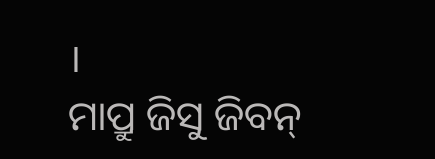।
ମାପ୍ରୁ ଜିସୁ ଜିବନ୍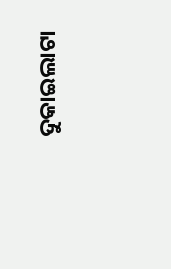ଦୁକାଇଲାଟା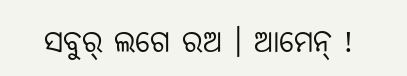ସବୁର୍ ଲଗେ ରଅ । ଆମେନ୍ !